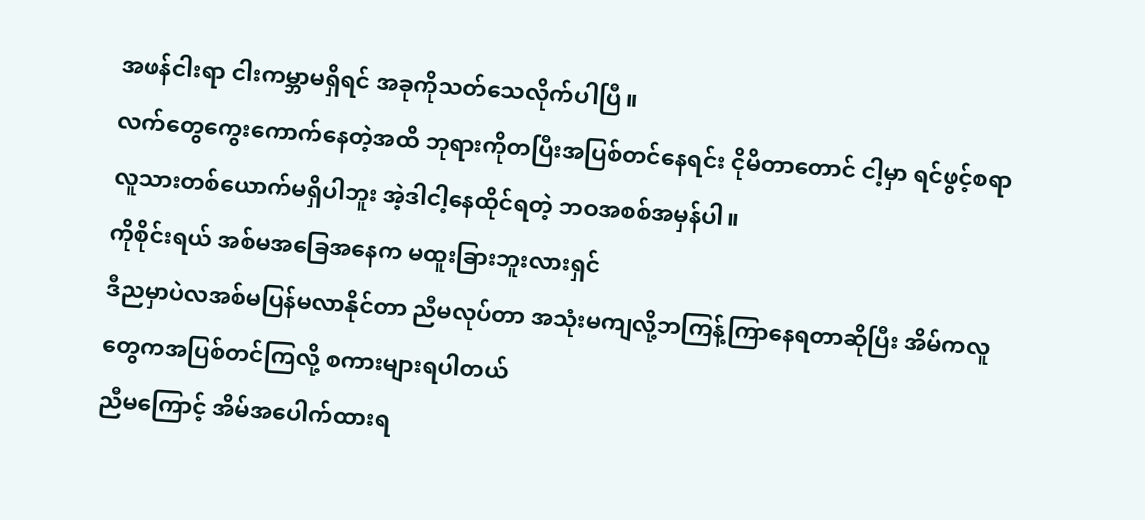အဖန်ငါးရာ ငါးကမ္ဘာမရှိရင် အခုကိုသတ်သေလိုက်ပါပြီ။
လက်တွေကွေးကောက်နေတဲ့အထိ ဘုရားကိုတပြီးအပြစ်တင်နေရင်း ငိုမိတာတောင် ငါ့မှာ ရင်ဖွင့်စရာလူသားတစ်ယောက်မရှိပါဘူး အဲ့ဒါငါ့နေထိုင်ရတဲ့ ဘဝအစစ်အမှန်ပါ။
ကိုစိုင်းရယ် အစ်မအခြေအနေက မထူးခြားဘူးလားရှင်
ဒီညမှာပဲလအစ်မပြန်မလာနိုင်တာ ညီမလုပ်တာ အသုံးမကျလို့ဘကြန့်ကြာနေရတာဆိုပြီး အိမ်ကလူတွေကအပြစ်တင်ကြလို့ စကားများရပါတယ်
ညီမကြောင့် အိမ်အပေါက်ထားရ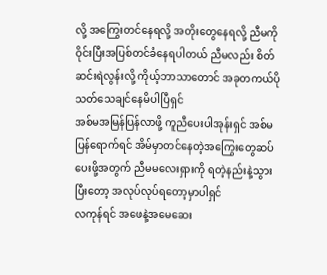လို့ အကြွေးတင်နေရလို့ အတိုးတွေနေရလို့ ညီမကိုဝိုင်းပြီးအပြစ်တင်ခံနေရပါတယ် ညီမလည်း စိတ်ဆင်းရဲလွန်းလို့ ကိုယ့်ဘာသာတောင် အခုတကယ်ပို သတ်သေချင်နေမိပါပြီရှင်
အစ်မအမြန်ပြန်လာဖို့ ကူညီပေးပါအုန်းရှင် အစ်မပြန်ရောက်ရင် အိမ်မှာတင်နေတဲ့အကြွေးတွေဆပ်ပေးဖို့အတွက် ညီမမလေးရှားကို ရတဲ့နည်းနဲ့သွားပြီးတော့ အလုပ်လုပ်ရတော့မှာပါရှင်
လကုန်ရင် အဖေနဲ့အမေဆေး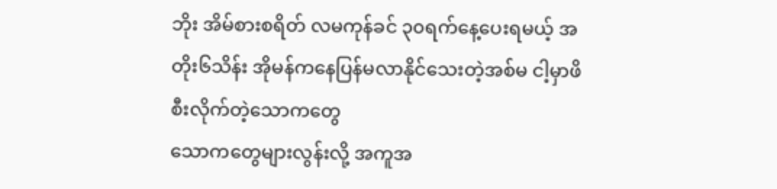ဘိုး အိမ်စားစရိတ် လမကုန်ခင် ၃၀ရက်နေ့ပေးရမယ့် အတိုး၆သိန်း အိုမန်ကနေပြန်မလာနိုင်သေးတဲ့အစ်မ ငါ့မှာဖိစီးလိုက်တဲ့သောကတွေ
သောကတွေများလွန်းလို့ အကူအ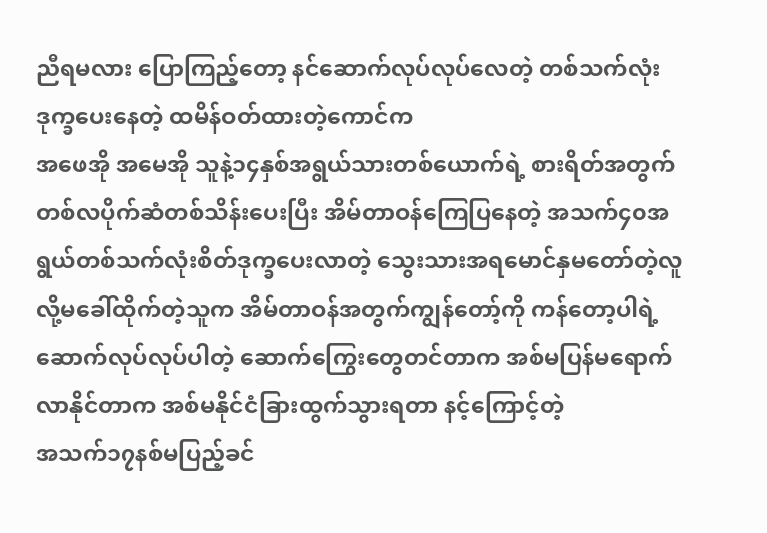ညီရမလား ပြောကြည့်တော့ နင်ဆောက်လုပ်လုပ်လေတဲ့ တစ်သက်လုံးဒုက္ခပေးနေတဲ့ ထမိန်ဝတ်ထားတဲ့ကောင်က
အဖေအို အမေအို သူနဲ့၁၄နှစ်အရွယ်သားတစ်ယောက်ရဲ့ စားရိတ်အတွက် တစ်လပိုက်ဆံတစ်သိန်းပေးပြီး အိမ်တာဝန်ကြေပြနေတဲ့ အသက်၄၀အရွယ်တစ်သက်လုံးစိတ်ဒုက္ခပေးလာတဲ့ သွေးသားအရမောင်နှမတော်တဲ့လူလို့မခေါ်ထိုက်တဲ့သူက အိမ်တာဝန်အတွက်ကျွန်တော့်ကို ကန်တော့ပါရဲ့ ဆောက်လုပ်လုပ်ပါတဲ့ ဆောက်ကြွေးတွေတင်တာက အစ်မပြန်မရောက်လာနိုင်တာက အစ်မနိုင်ငံခြားထွက်သွားရတာ နင့်ကြောင့်တဲ့
အသက်၁၇နစ်မပြည့်ခင်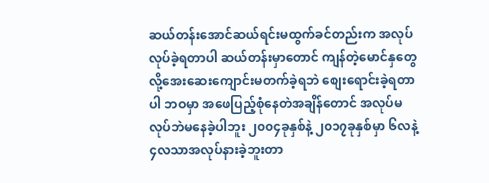ဆယ်တန်းအောင်ဆယ်ရင်းမထွက်ခင်တည်းက အလုပ်လုပ်ခဲ့ရတာပါ ဆယ်တန်းမှာတောင် ကျန်တဲ့မောင်နှတွေလို့အေးဆေးကျောင်းမတက်ခဲ့ရဘဲ စျေးရောင်းခဲ့ရတာပါ ဘဝမှာ အဖေပြည့်စုံနေတဲအချိန်တောင် အလုပ်မလုပ်ဘဲမနေခဲ့ပါဘူး ၂၀၀၄ခုနှစ်နဲ့ ၂၀၁၇ခုနှစ်မှာ ၆လနဲ့ ၄လသာအလုပ်နားခဲ့ဘူးတာ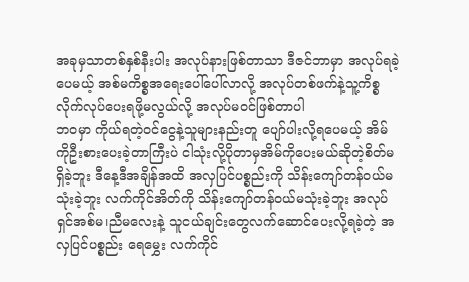အခုမှသာတစ်နှစ်နီးပါး အလုပ်နားဖြစ်တာသာ ဒီဇင်ဘာမှာ အလုပ်ရခဲ့ပေမယ့် အစ်မကိစ္စအရေးပေါ်ပေါ်လာလို့ အလုပ်တစ်ဖက်နဲ့သူ့ကိစ္စလိုက်လုပ်ပေးရဖို့မလွယ်လို့ အလုပ်မဝင်ဖြစ်တာပါ
ဘဝမှာ ကိုယ်ရတဲ့ဝင်ငွေနဲ့သူများနည်းတူ ပျော်ပါးလို့ရပေမယ့် အိမ်ကိုဦးစားပေးခဲ့တာကြီးပဲ ငါသုံးလို့ပိုတာမှအိမ်ကိုပေးမယ်ဆိုတဲ့စိတ်မရှိခဲ့ဘူး ဒီနေ့ဒီအချိန်အထိ အလှပြင်ပစ္စည်းကို သိန်းကျော်တန်ဝယ်မသုံးခဲ့ဘူး လက်ကိုင်အိတ်ကို သိန်းကျော်တန်ဝယ်မသုံးခဲ့ဘူး အလုပ်ရှင်အစ်မ၊ညီမလေးနဲ့ သူငယ်ချင်းတွေလက်ဆောင်ပေးလို့ရခဲ့တဲ့ အလှပြင်ပစ္စည်း ရေမွှေး လက်ကိုင်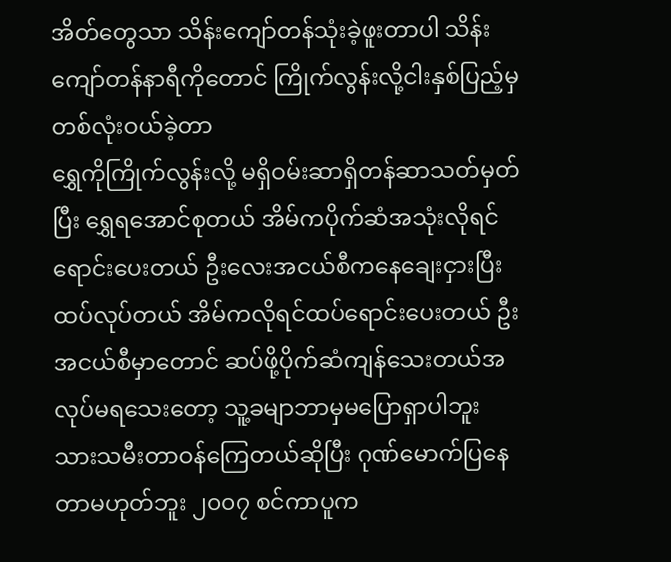အိတ်တွေသာ သိန်းကျော်တန်သုံးခဲ့ဖူးတာပါ သိန်းကျော်တန်နာရီကိုတောင် ကြိုက်လွန်းလို့ငါးနှစ်ပြည့်မှ တစ်လုံးဝယ်ခဲ့တာ
ရွှေကိုကြိုက်လွန်းလို့ မရှိဝမ်းဆာရှိတန်ဆာသတ်မှတ်ပြီး ရွှေရအောင်စုတယ် အိမ်ကပိုက်ဆံအသုံးလိုရင် ရောင်းပေးတယ် ဦးလေးအငယ်စီကနေချေးငှားပြီး ထပ်လုပ်တယ် အိမ်ကလိုရင်ထပ်ရောင်းပေးတယ် ဦးအငယ်စီမှာတောင် ဆပ်ဖို့ပိုက်ဆံကျန်သေးတယ်အလုပ်မရသေးတော့ သူ့ခမျာဘာမှမပြောရှာပါဘူး
သားသမီးတာဝန်ကြေတယ်ဆိုပြီး ဂုဏ်မောက်ပြနေတာမဟုတ်ဘူး ၂၀၀၇ စင်ကာပူက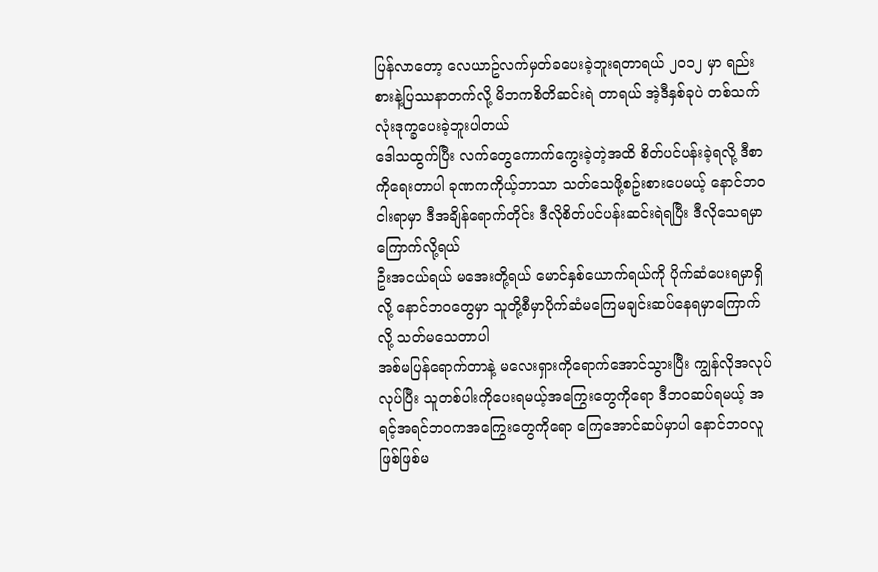ပြန်လာတော့ လေယာဥ်လက်မှတ်ခပေးခဲ့ဘူးရတာရယ် ၂၀၁၂ မှာ ရည်းစားနဲ့ပြဿနာတက်လို့ မိဘကစိတိဆင်းရဲ တာရယ် အဲ့ဒီနှစ်ခုပဲ တစ်သက်လုံးဒုက္ခပေးခဲ့ဘူးပါတယ်
ဒေါသထွက်ပြီး လက်တွေကောက်ကွေးခဲ့တဲ့အထိ စိတ်ပင်ပန်းခဲ့ရလို့ ဒီစာကိုရေးတာပါ ခုဏကကိုယ့်ဘာသာ သတ်သေဖို့စဥ်းစားပေမယ့် နောင်ဘဝငါးရာမှာ ဒီအချိန်ရောက်တိုင်း ဒီလိုစိတ်ပင်ပန်းဆင်းရဲရပြီး ဒီလိုသေရမှာကြောက်လို့ရယ်
ဦးအငယ်ရယ် မအေးတို့ရယ် မောင်နှစ်ယောက်ရယ်ကို ပိုက်ဆံပေးရမှာရှိလို့ နောင်ဘဝတွေမှာ သူတို့စီမှာပိုက်ဆံမကြေမချင်းဆပ်နေရမှာကြောက်လို့ သတ်မသေတာပါ
အစ်မပြန်ရောက်တာနဲ့ မလေးရှားကိုရောက်အောင်သွားပြီး ကျွန်လိုအလုပ်လုပ်ပြီး သူတစ်ပါးကိုပေးရမယ့်အကြွေးတွေကိုရော ဒီဘဝဆပ်ရမယ့် အရင့်အရင်ဘဝကအကြွေးတွေကိုရော ကြေအောင်ဆပ်မှာပါ နောင်ဘဝလူဖြစ်ဖြစ်မ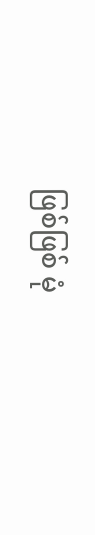ဖြစ်ဖြစ် မုံ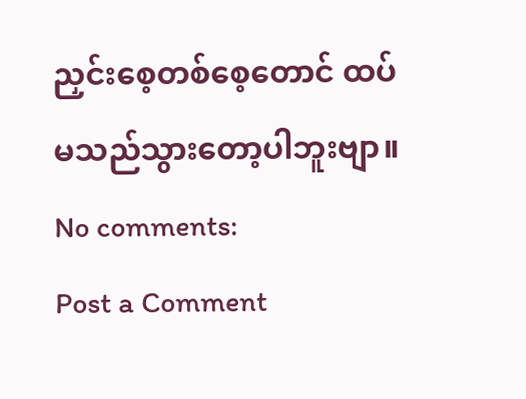ညှင်းစေ့တစ်စေ့တောင် ထပ်မသည်သွားတော့ပါဘူးဗျာ။
No comments:
Post a Comment